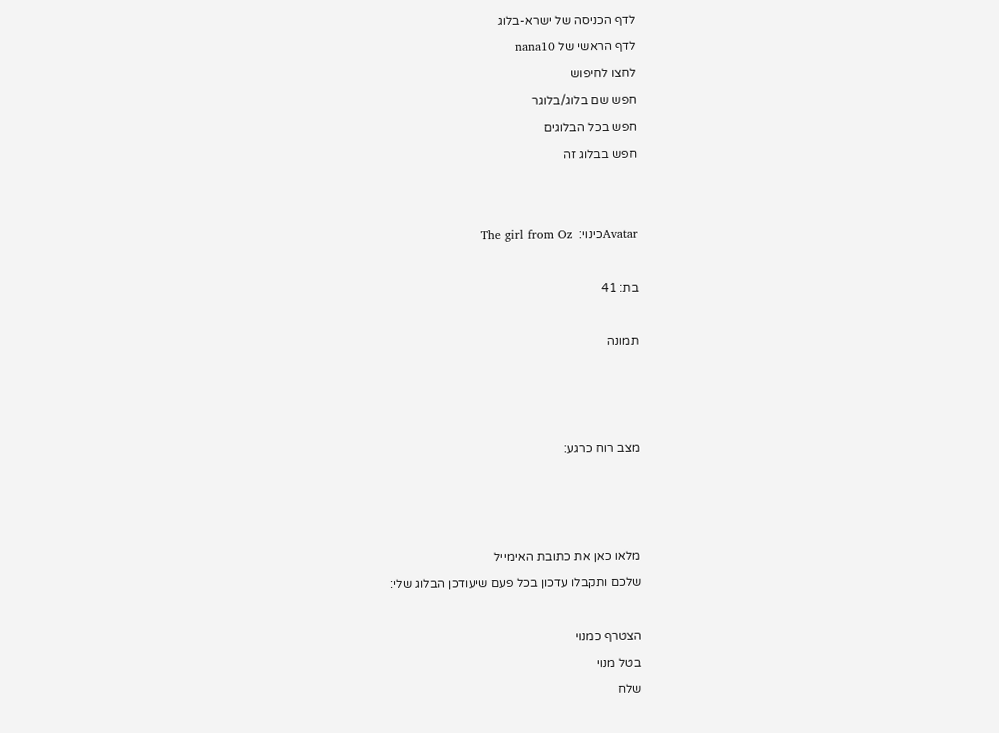לדף הכניסה של ישרא-בלוג
לדף הראשי של nana10
לחצו לחיפוש
חפש שם בלוג/בלוגר
חפש בכל הבלוגים
חפש בבלוג זה


Avatarכינוי:  The girl from Oz

בת: 41

תמונה



מצב רוח כרגע:



מלאו כאן את כתובת האימייל
שלכם ותקבלו עדכון בכל פעם שיעודכן הבלוג שלי:

הצטרף כמנוי
בטל מנוי
שלח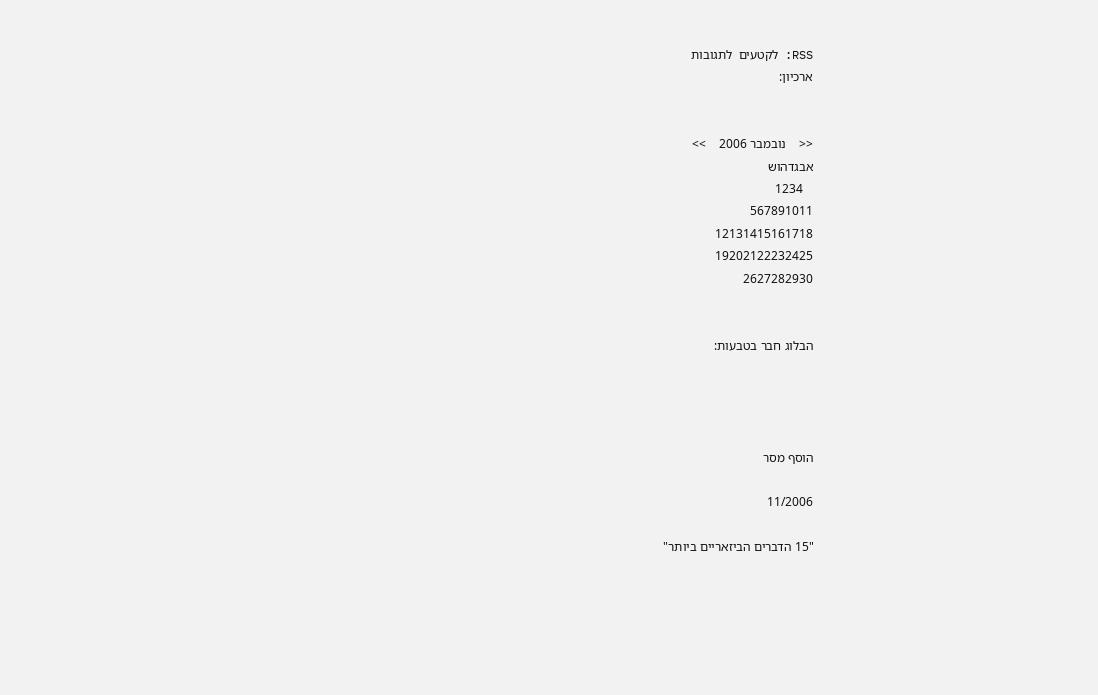RSS: לקטעים  לתגובות
ארכיון:


<<    נובמבר 2006    >>
אבגדהוש
   1234
567891011
12131415161718
19202122232425
2627282930


הבלוג חבר בטבעות:




הוסף מסר

11/2006

"15 הדברים הביזאריים ביותר"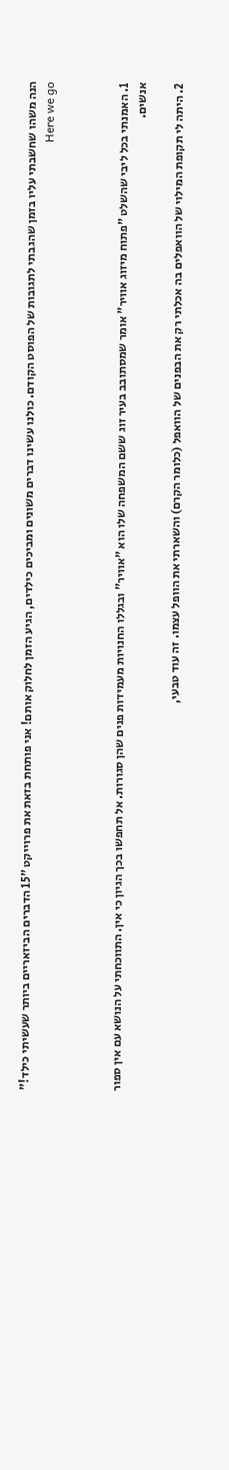הנה משהו שחשבתי עליו בזמן שהגבתי לתגובות של הפוסט הקודם. כולנו עשינו דברים משונים ומביכים כילדים, הגיע הזמן לחלוק אותם! אני פותחת בזאת את פרוייקט "15 הדברים הביזאריים ביותר שעשיתי כילד!" Here we go



1. האמנתי בכל ליבי שהשלט "פתוח מיזוג אוויר" אומר שמסתובב בעיר זוג ששם המשפחה שלו הוא "אוויר" ובגללו החנויות מעמידות פנים שהן סגורות. אל תחפשו בכך הגיון כי אין. התווכחתי על הנושא עם אין ספור אנשים.

2. היתה לי תקופת המילוי של הוואפלים בה אכלתי רק את הבפנים של הוואפל (כלומר הקרם) והשארתי את הוופל עצמו. זה עוד טבעי,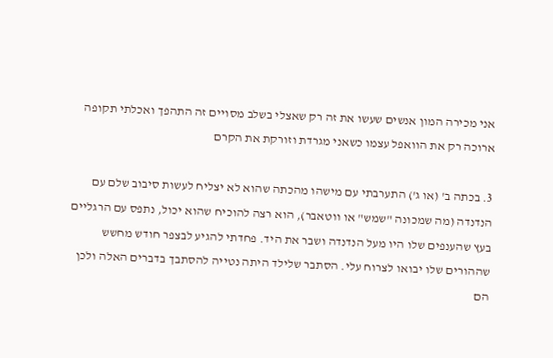אני מכירה המון אנשים שעשו את זה רק שאצלי בשלב מסויים זה התהפך ואכלתי תקופה ארוכה רק את הוואפל עצמו כשאני מגרדת וזורקת את הקרם

3. בכתה ב' (או ג') התערבתי עם מישהו מהכתה שהוא לא יצליח לעשות סיבוב שלם עם הנדנדה (מה שמכונה "שמש" או ווטאבר), הוא רצה להוכיח שהוא יכול, נתפס עם הרגליים בעץ שהענפים שלו היו מעל הנדנדה ושבר את היד. פחדתי להגיע לבצפר חודש מחשש שההורים שלו יבואו לצרוח עלי. הסתבר שלילד היתה נטייה להסתבך בדברים האלה ולכן הם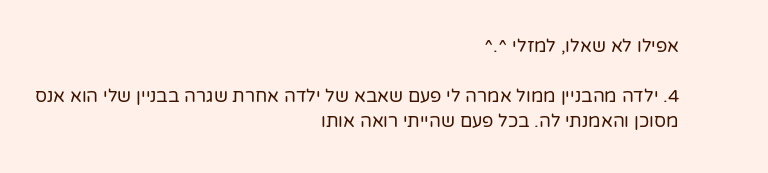אפילו לא שאלו, למזלי ^.^

4. ילדה מהבניין ממול אמרה לי פעם שאבא של ילדה אחרת שגרה בבניין שלי הוא אנס מסוכן והאמנתי לה. בכל פעם שהייתי רואה אותו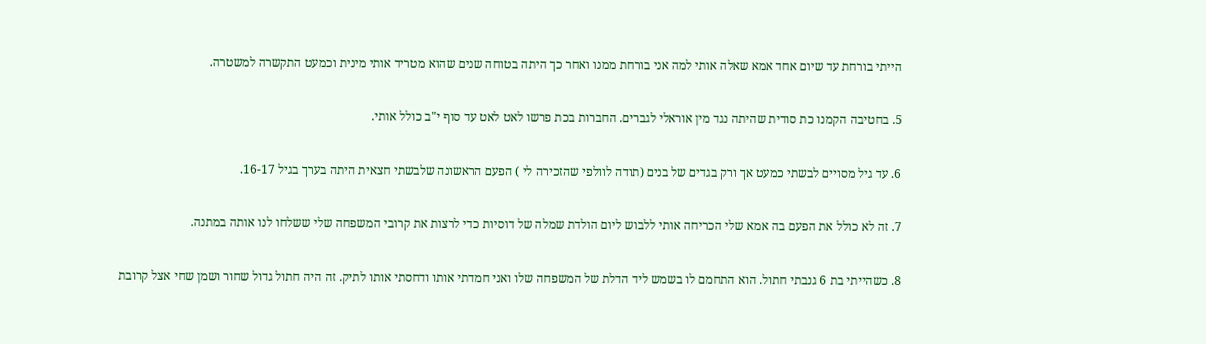הייתי בורחת עד שיום אחד אמא שאלה אותי למה אני בורחת ממנו ואחר כך היתה בטוחה שנים שהוא מטריד אותי מינית וכמעט התקשרה למשטרה.

5. בחטיבה הקמנו כת סודית שהיתה נגד מין אוראלי לגברים. החברות בכת פרשו לאט לאט עד סוף י"ב כולל אותי.

6. עד גיל מסויים לבשתי כמעט אך ורק בגדים של בנים (תודה לוולפי שהזכירה לי ) הפעם הראשונה שלבשתי חצאית היתה בערך בגיל 16-17.

7. זה לא כולל את הפעם בה אמא שלי הכריחה אותי ללבוש ליום הולדת שמלה של דוסיות כדי לרצות את קרובי המשפחה שלי ששלחו לנו אותה במתנה.

8. כשהייתי בת 6 גנבתי חתול. הוא התחמם לו בשמש ליד הדלת של המשפחה שלו ואני חמדתי אותו ודחסתי אותו לתיק. זה היה חתול גדול שחור ושמן שחי אצל קרובת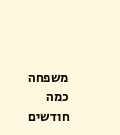משפחה כמה חודשים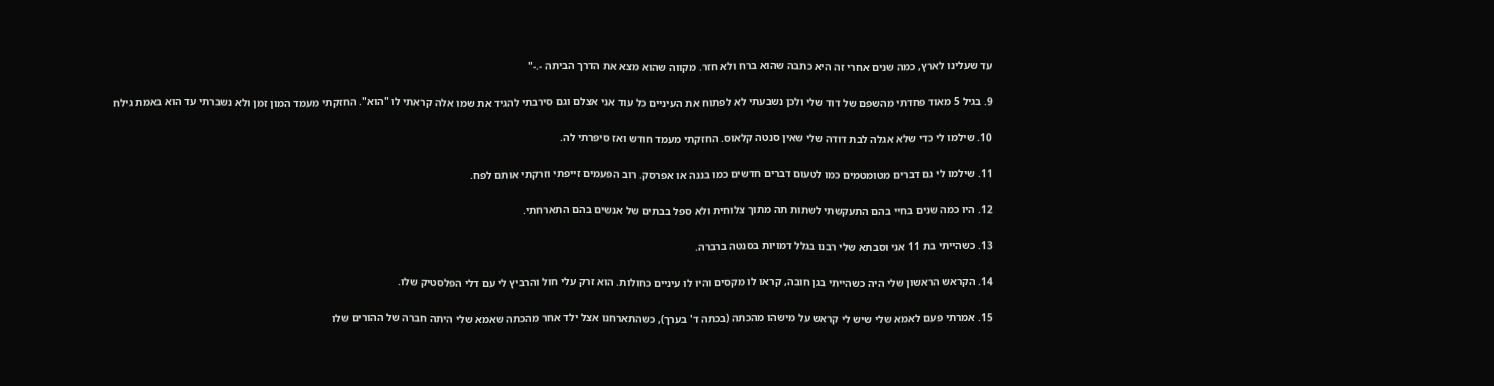עד שעלינו לארץ, כמה שנים אחרי זה היא כתבה שהוא ברח ולא חזר. מקווה שהוא מצא את הדרך הביתה -.-"

9. בגיל 5 מאוד פחדתי מהשפם של דוד שלי ולכן נשבעתי לא לפתוח את העיניים כל עוד אני אצלם וגם סירבתי להגיד את שמו אלה קראתי לו "הוא". החזקתי מעמד המון זמן ולא נשברתי עד הוא באמת גילח

10. שילמו לי כדי שלא אגלה לבת דודה שלי שאין סנטה קלאוס. החזקתי מעמד חודש ואז סיפרתי לה.

11. שילמו לי גם דברים מטומטמים כמו לטעום דברים חדשים כמו בננה או אפרסק. רוב הפעמים זייפתי וזרקתי אותם לפח.

12. היו כמה שנים בחיי בהם התעקשתי לשתות תה מתוך צלוחית ולא ספל בבתים של אנשים בהם התארחתי.

13. כשהייתי בת 11 אני וסבתא שלי רבנו בגלל דמויות בסנטה ברברה.

14. הקראש הראשון שלי היה כשהייתי בגן חובה, קראו לו מקסים והיו לו עיניים כחולות. הוא זרק עלי חול והרביץ לי עם דלי הפלסטיק שלו.

15. אמרתי פעם לאמא שלי שיש לי קראש על מישהו מהכתה (בכתה ד' בערך), כשהתארחנו אצל ילד אחר מהכתה שאמא שלי היתה חברה של ההורים שלו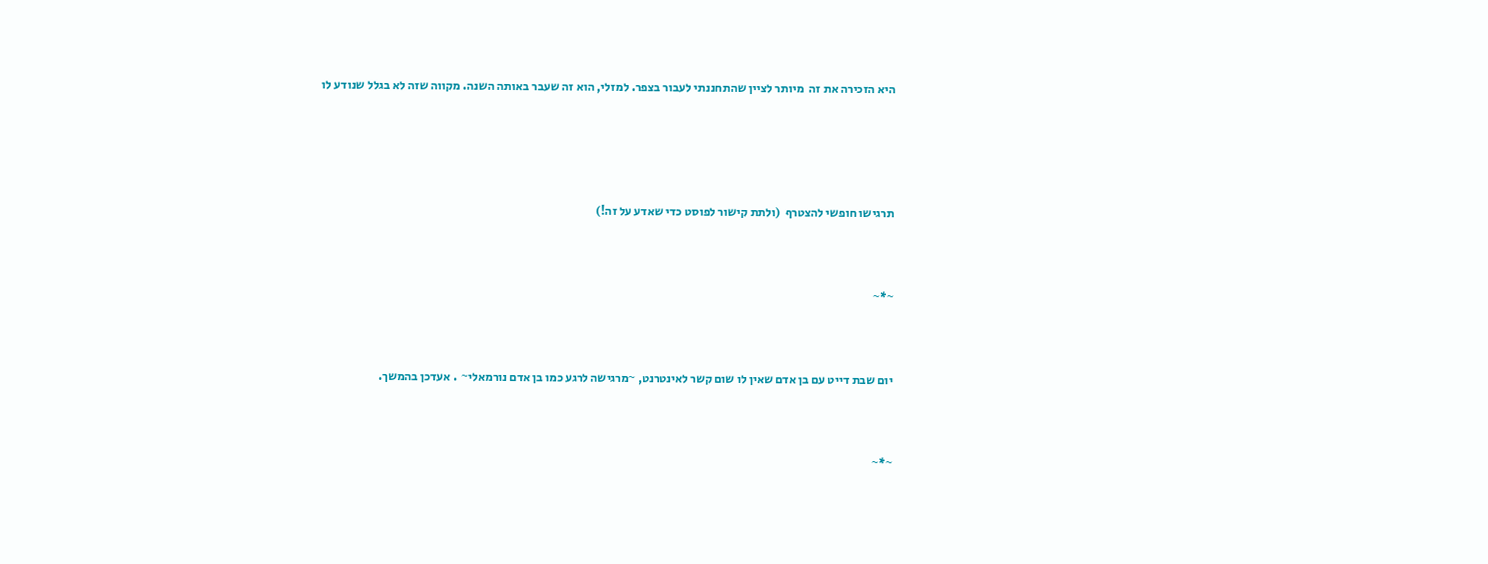היא הזכירה את זה  מיותר לציין שהתחננתי לעבור בצפר. למזלי, הוא זה שעבר באותה השנה. מקווה שזה לא בגלל שנודע לו





תרגישו חופשי להצטרף  (ולתת קישור לפוסט כדי שאדע על זה!)



~*~



יום שבת דייט עם בן אדם שאין לו שום קשר לאינטרנט, ~מרגישה לרגע כמו בן אדם נורמאלי~  . אעדכן בהמשך.



~*~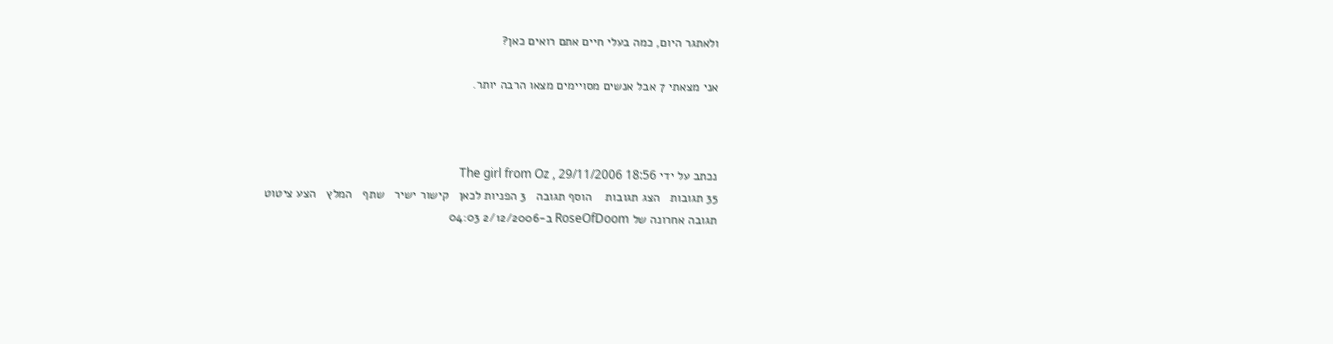ולאתגר היום, כמה בעלי חיים אתם רואים כאן?

אני מצאתי 7 אבל אנשים מסויימים מצאו הרבה יותר.



נכתב על ידי The girl from Oz , 29/11/2006 18:56
35 תגובות   הצג תגובות    הוסף תגובה   3 הפניות לכאן   קישור ישיר   שתף   המלץ   הצע ציטוט
תגובה אחרונה של RoseOfDoom ב-2/12/2006 04:03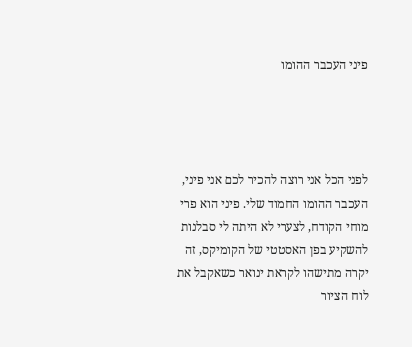פיני העכבר ההומו




לפני הכל אני רוצה להכיר לכם אני פיני, העכבר ההומו החמוד שלי. פיני הוא פרי מוחי הקודח, לצערי לא היתה לי סבלנות להשקיע בפן האסטטי של הקומיקס, זה יקרה מתישהו לקראת ינואר כשאקבל את לוח הציור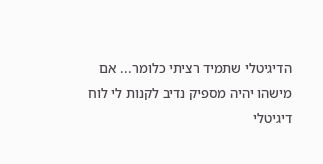הדיגיטלי שתמיד רציתי כלומר... אם מישהו יהיה מספיק נדיב לקנות לי לוח דיגיטלי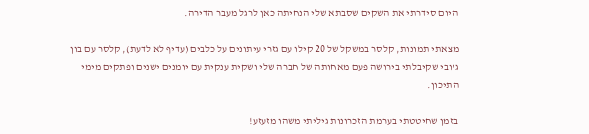היום סידרתי את השקים שסבתא שלי הנחיתה כאן לרגל מעבר הדירה.

מצאתי תמונות, קלסר במשקל של 20 קילו עם גזרי עיתונים על כלבים (עדיף לא לדעת), קלסר עם בון ג'ובי שקיבלתי בירושה פעם מאחותה של חברה שלי ושקית ענקית עם יומנים ישנים ופתקים מימי התיכון.

בזמן שחיטטתי בערמת הזכרונות גיליתי משהו מזעזע!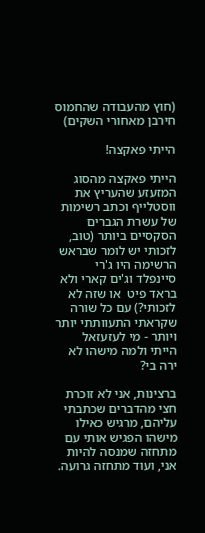(חוץ מהעבודה שהחמוס חירבן מאחורי השקים)

הייתי פאקצה!

הייתי פאקצה מהסוג המזעזע שהעריץ את ווסטלייף וכתב רשימות של עשרת הגברים הסקסיים ביותר (טוב, לזכותי יש לומר שבראש הרשימה היו ג'רי סיינפלד וג'ים קארי ולא בראד פיט  או שזה לא לזכותי?) עם כל שורה שקראתי התעוותתי יותר ויותר - מי לעזעזאל הייתי ולמה מישהו לא ירה בי?

ברצינות, אני לא זוכרת חצי מהדברים שכתבתי עליהם, מרגיש כאילו מישהו הפגיש אותי עם מתחזה שמנסה להיות אני, ועוד מתחזה גרועה.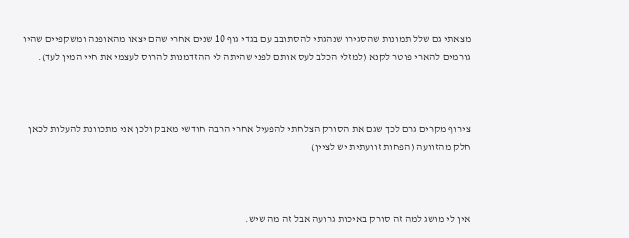מצאתי גם שלל תמונות שהסגירו שנהגתי להסתובב עם בגדי גוף 10 שנים אחרי שהם יצאו מהאופנה ומשקפיים שהיו גורמים להארי פוטר לקנא (למזלי הכלב לעס אותם לפני שהיתה לי ההזדמנות להרוס לעצמי את חיי המין לעד).



צירוף מקרים גרם לכך שגם את הסורק הצלחתי להפעיל אחרי הרבה חודשי מאבק ולכן אני מתכוונת להעלות לכאן חלק מהזוועה (הפחות זוועתית יש לציין)



אין לי מושג למה זה סורק באיכות גרועה אבל זה מה שיש.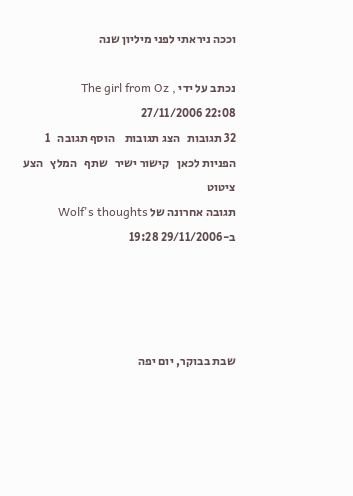וככה ניראתי לפני מיליון שנה

נכתב על ידי The girl from Oz , 27/11/2006 22:08
32 תגובות   הצג תגובות    הוסף תגובה   1 הפניות לכאן   קישור ישיר   שתף   המלץ   הצע ציטוט
תגובה אחרונה של Wolf's thoughts ב-29/11/2006 19:28




שבת בבוקר, יום יפה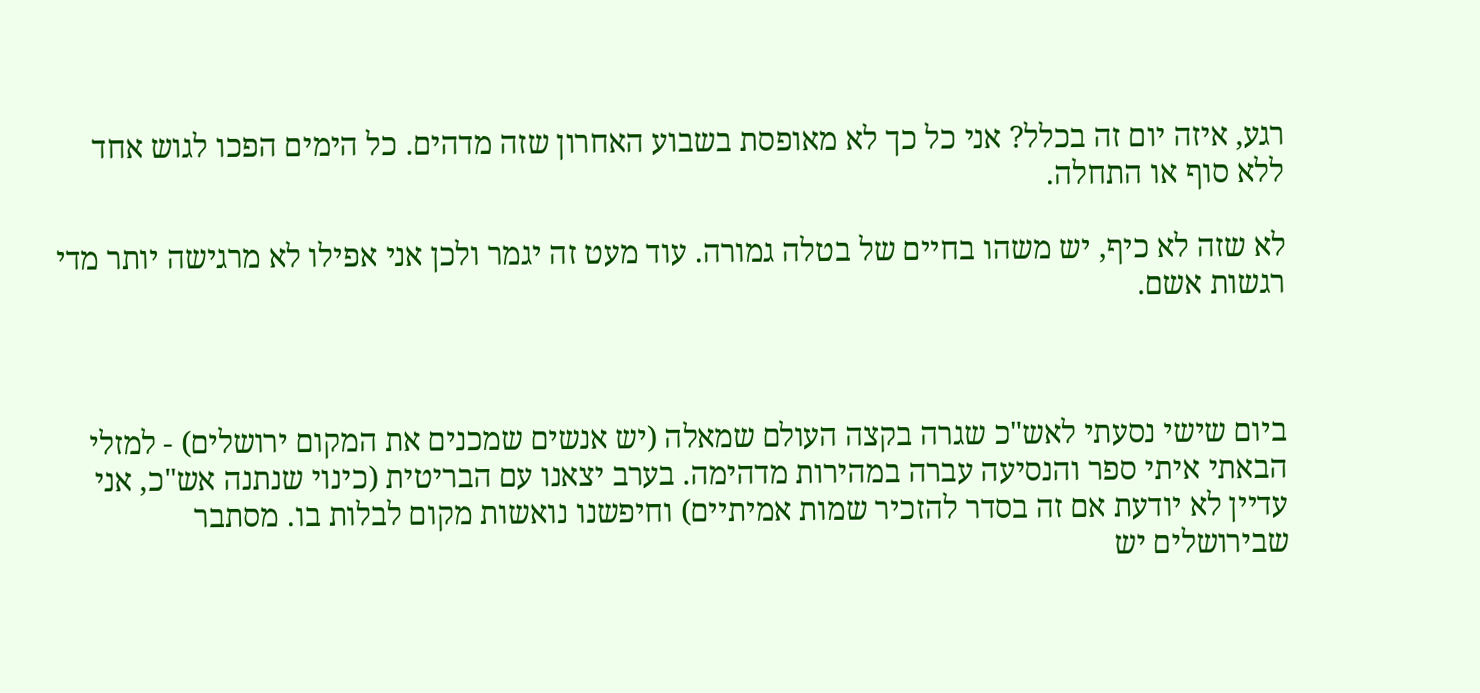רגע, איזה יום זה בכלל? אני כל כך לא מאופסת בשבוע האחרון שזה מדהים. כל הימים הפכו לגוש אחד ללא סוף או התחלה.

לא שזה לא כיף, יש משהו בחיים של בטלה גמורה. עוד מעט זה יגמר ולכן אני אפילו לא מרגישה יותר מדי רגשות אשם.



ביום שישי נסעתי לאש"כ שגרה בקצה העולם שמאלה (יש אנשים שמכנים את המקום ירושלים) - למזלי הבאתי איתי ספר והנסיעה עברה במהירות מדהימה. בערב יצאנו עם הבריטית (כינוי שנתנה אש"כ, אני עדיין לא יודעת אם זה בסדר להזכיר שמות אמיתיים) וחיפשנו נואשות מקום לבלות בו. מסתבר שבירושלים יש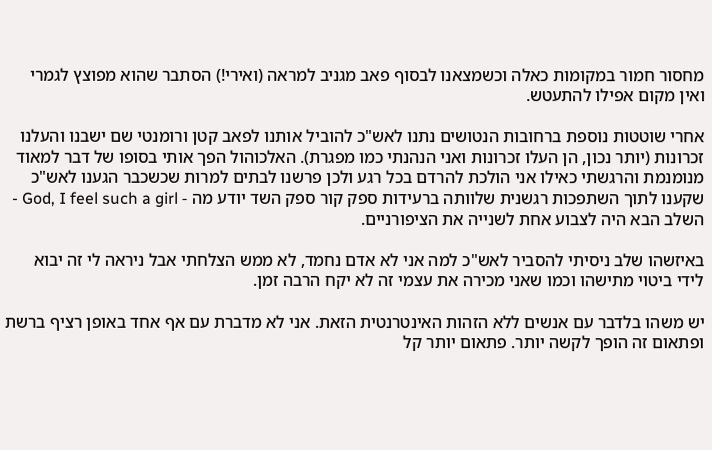מחסור חמור במקומות כאלה וכשמצאנו לבסוף פאב מגניב למראה (ואירי!) הסתבר שהוא מפוצץ לגמרי ואין מקום אפילו להתעטש.

אחרי שוטטות נוספת ברחובות הנטושים נתנו לאש"כ להוביל אותנו לפאב קטן ורומנטי שם ישבנו והעלנו זכרונות (יותר נכון, הן העלו זכרונות ואני הנהנתי כמו מפגרת). האלכוהול הפך אותי בסופו של דבר למאוד מנומנמת והרגשתי כאילו אני הולכת להרדם בכל רגע ולכן פרשנו לבתים למרות שכשכבר הגענו לאש"כ שקענו לתוך השתפכות רגשנית שלוותה ברעידות ספק קור ספק השד יודע מה - God, I feel such a girl - השלב הבא היה לצבוע אחת לשנייה את הציפורניים.

באיזשהו שלב ניסיתי להסביר לאש"כ למה אני לא אדם נחמד, לא ממש הצלחתי אבל ניראה לי זה יבוא לידי ביטוי מתישהו וכמו שאני מכירה את עצמי זה לא יקח הרבה זמן.

יש משהו בלדבר עם אנשים ללא הזהות האינטרנטית הזאת. אני לא מדברת עם אף אחד באופן רציף ברשת ופתאום זה הופך לקשה יותר. פתאום יותר קל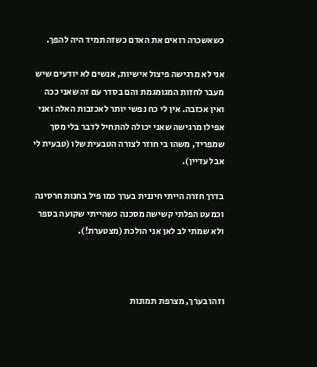כשאשכרה רואים את האדם כשזה תמיד היה להפך.

אני לא מרגישה פיצול אישיות, אנשים לא יודעים שיש מעבר לחזות המגומגמת והם בסדר עם זה שאני ככה ואין אכזבה. אין לי כח נפשי יותר לאכזבות האלה ואני אפילו מרגישה שאני יכולה להתחיל לדבר בלי מסך שמפריד, משהו בי חוזר לצורה הטבעית שלו (טבעית לי אבל עדיין).

בדרך חזרה הייתי חיננית בערך כמו פיל בחנות חרסינה וכמעט הפלתי קשישה מסכנה כשהייתי שקועה בספר ולא שמתי לב לאן אני הולכת (מצטערת!).



וזהו בערך, מצרפת תמונות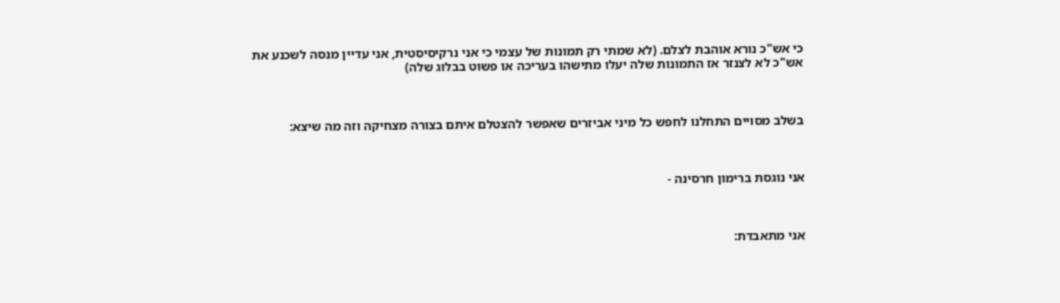כי אש"כ נורא אוהבת לצלם. (לא שמתי רק תמונות של עצמי כי אני נרקיסיסטית, אני עדיין מנסה לשכנע את אש"כ לא לצנזר אז התמונות שלה יעלו מתישהו בעריכה או פשוט בבלוג שלה)



בשלב מסויים התחלנו לחפש כל מיני אביזרים שאפשר להצטלם איתם בצורה מצחיקה וזה מה שיצא:



אני נוגסת ברימון חרסינה -



אני מתאבדת: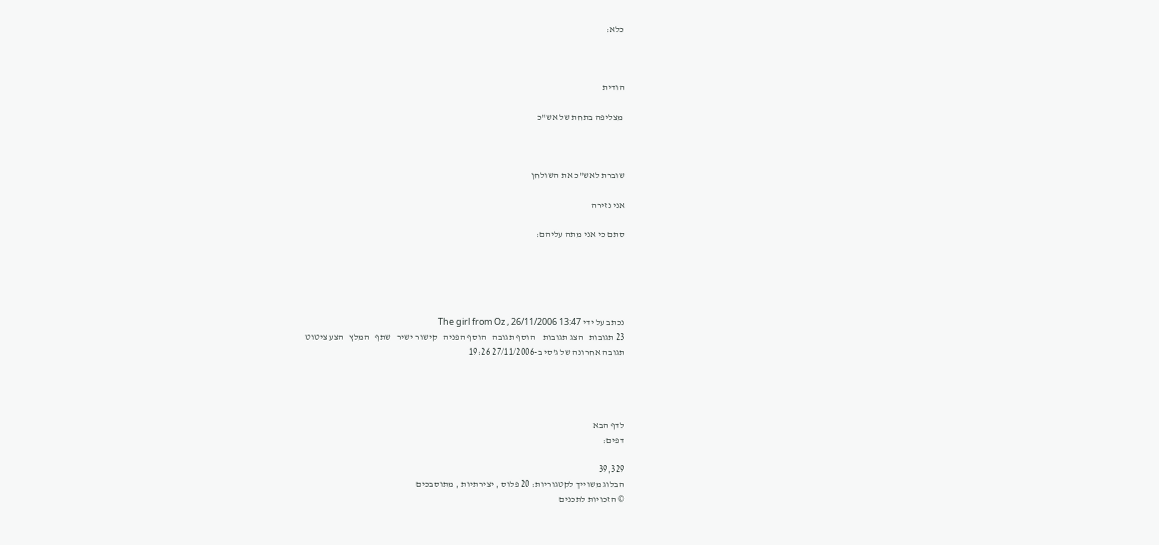כלא:



הודית

 מצליפה בתחת של אש"כ



שוברת לאש"כ את השולחן

אני נזירה

סתם כי אני מתה עליהם:





נכתב על ידי The girl from Oz , 26/11/2006 13:47
23 תגובות   הצג תגובות    הוסף תגובה   הוסף הפניה   קישור ישיר   שתף   המלץ   הצע ציטוט
תגובה אחרונה של ג'סי ב-27/11/2006 19:26




לדף הבא
דפים:

39,329
הבלוג משוייך לקטגוריות: 20 פלוס , יצירתיות , מתוסבכים
© הזכויות לתכנים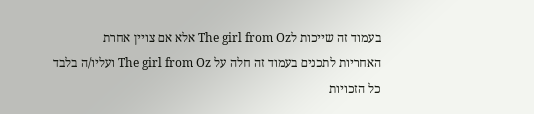בעמוד זה שייכות לThe girl from Oz אלא אם צויין אחרת
האחריות לתכנים בעמוד זה חלה על The girl from Oz ועליו/ה בלבד
כל הזכויות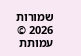שמורות 2026 © עמותת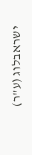ישראבלוג (ע"ר)